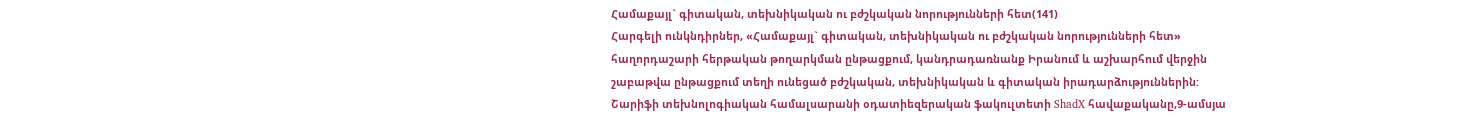Համաքայլ` գիտական, տեխնիկական ու բժշկական նորությունների հետ(141)
Հարգելի ունկնդիրներ, «Համաքայլ` գիտական, տեխնիկական ու բժշկական նորությունների հետ» հաղորդաշարի հերթական թողարկման ընթացքում, կանդրադառնանք Իրանում և աշխարհում վերջին շաբաթվա ընթացքում տեղի ունեցած բժշկական, տեխնիկական և գիտական իրադարձություններին:
Շարիֆի տեխնոլոգիական համալսարանի օդատիեզերական ֆակուլտետի ShadX հավաքականը,9-ամսյա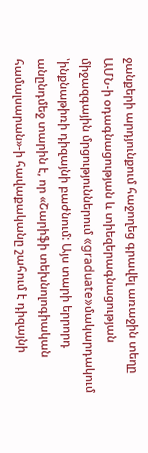ջանքերի արդյունքում հաջողեց գրավել առաջին տեղը ԱՄՆ-ի օդագնացության և տիեզերագնացության միջազգային մրցություններում «graduate»մակարդակում ՝ինքնաթիռի դիզայնի բաժնում: Այս տարի երրորդ անընդմեջ տարին է, որ «Շարիֆի տեխնոլոգիական համալսարան»-ի հավաքականը շահում է դիզայնի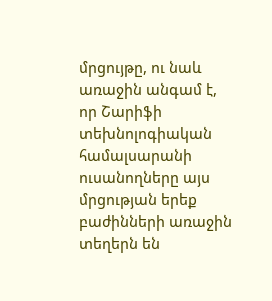մրցույթը, ու նաև առաջին անգամ է, որ Շարիֆի տեխնոլոգիական համալսարանի ուսանողները այս մրցության երեք բաժինների առաջին տեղերն են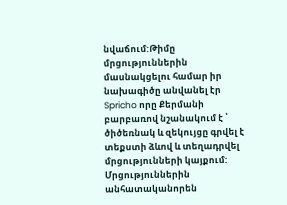նվաճում:Թիմը մրցություններին մասնակցելու համար իր նախագիծը անվանել էր Spricho որը Քերմանի բարբառով նշանակում է ՝ ծիծեռնակ և զեկույցը գրվել է տեքստի ձևով և տեղադրվել մրցությունների կայքում:
Մրցություններին անհատականորեն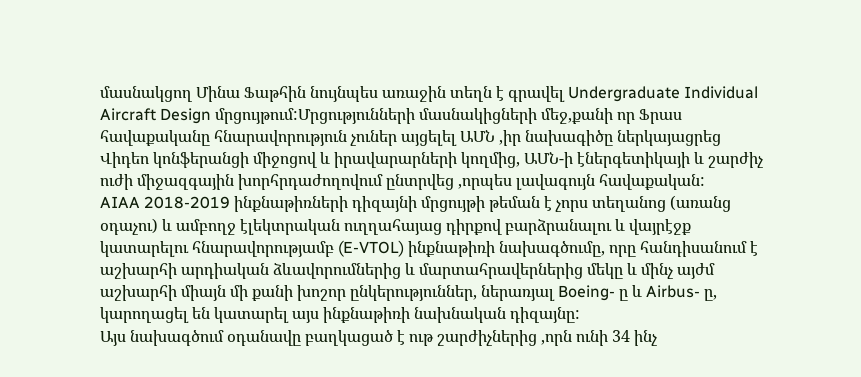մասնակցող Մինա Ֆաթհին նույնպես առաջին տեղն է գրավել Undergraduate Individual Aircraft Design մրցույթում:Մրցությունների մասնակիցների մեջ,քանի որ Ֆրաս հավաքականը հնարավորություն չուներ այցելել ԱՄՆ ,իր նախագիծը ներկայացրեց Վիդեո կոնֆերանցի միջոցով և իրավարարների կողմից, ԱՄՆ-ի էներգետիկայի և շարժիչ ուժի միջազգային խորհրդաժողովում ընտրվեց ,որպես լավագույն հավաքական:
AIAA 2018-2019 ինքնաթիռների դիզայնի մրցույթի թեման է չորս տեղանոց (առանց օդաչու) և ամբողջ էլեկտրական ուղղահայաց դիրքով բարձրանալու և վայրէջք կատարելու հնարավորությամբ (E-VTOL) ինքնաթիռի նախագծումը, որը հանդիսանում է աշխարհի արդիական ձևավորումներից և մարտահրավերներից մեկը և մինչ այժմ աշխարհի միայն մի քանի խոշոր ընկերություններ, ներառյալ Boeing- ը և Airbus- ը, կարողացել են կատարել այս ինքնաթիռի նախնական դիզայնը:
Այս նախագծում օդանավը բաղկացած է ութ շարժիչներից ,որն ունի 34 ինչ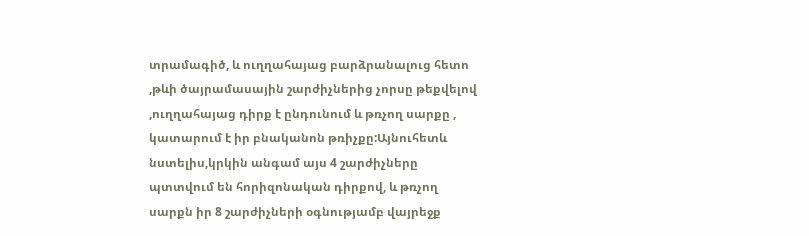տրամագիծ, և ուղղահայաց բարձրանալուց հետո ,թևի ծայրամասային շարժիչներից չորսը թեքվելով ,ուղղահայաց դիրք է ընդունում և թռչող սարքը , կատարում է իր բնականոն թռիչքը:Այնուհետև նստելիս,կրկին անգամ այս 4 շարժիչները պտտվում են հորիզոնական դիրքով, և թռչող սարքն իր 8 շարժիչների օգնությամբ վայրեջք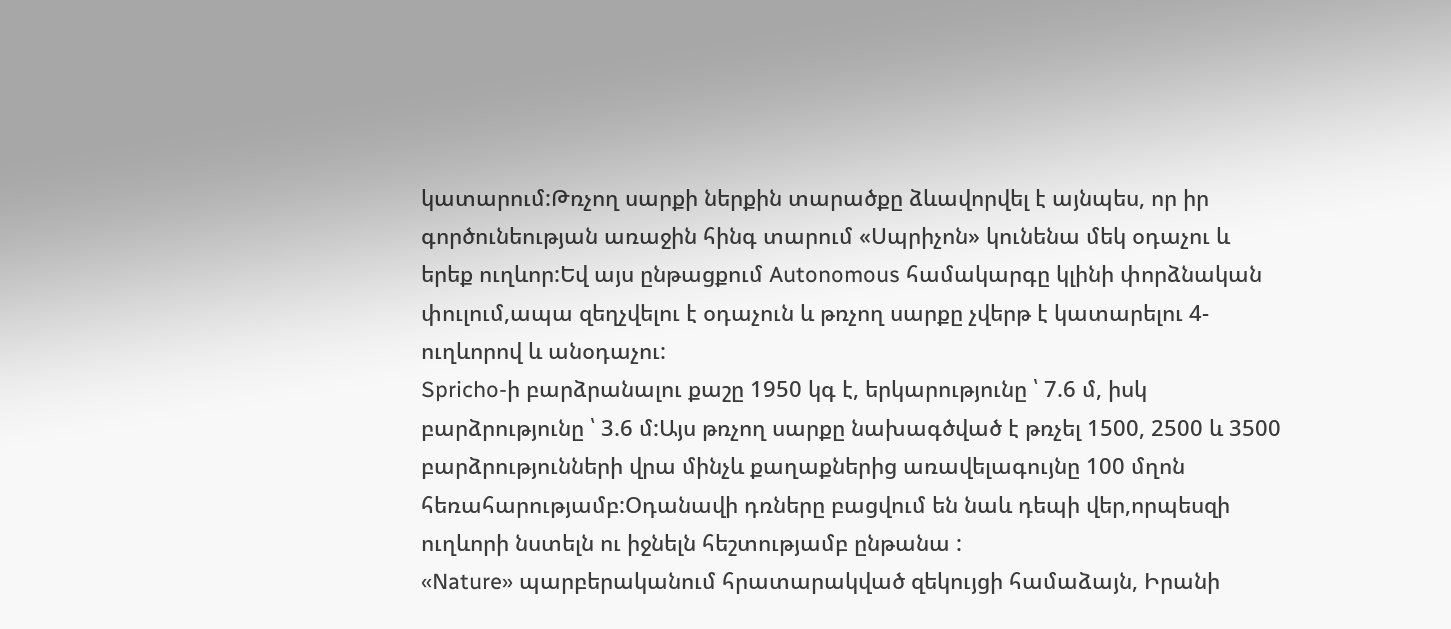կատարում:Թռչող սարքի ներքին տարածքը ձևավորվել է այնպես, որ իր գործունեության առաջին հինգ տարում «Սպրիչոն» կունենա մեկ օդաչու և երեք ուղևոր:Եվ այս ընթացքում Autonomous համակարգը կլինի փորձնական փուլում,ապա զեղչվելու է օդաչուն և թռչող սարքը չվերթ է կատարելու 4-ուղևորով և անօդաչու:
Spricho-ի բարձրանալու քաշը 1950 կգ է, երկարությունը ՝ 7.6 մ, իսկ բարձրությունը ՝ 3.6 մ:Այս թռչող սարքը նախագծված է թռչել 1500, 2500 և 3500 բարձրությունների վրա մինչև քաղաքներից առավելագույնը 100 մղոն հեռահարությամբ:Օդանավի դռները բացվում են նաև դեպի վեր,որպեսզի ուղևորի նստելն ու իջնելն հեշտությամբ ընթանա :
«Nature» պարբերականում հրատարակված զեկույցի համաձայն, Իրանի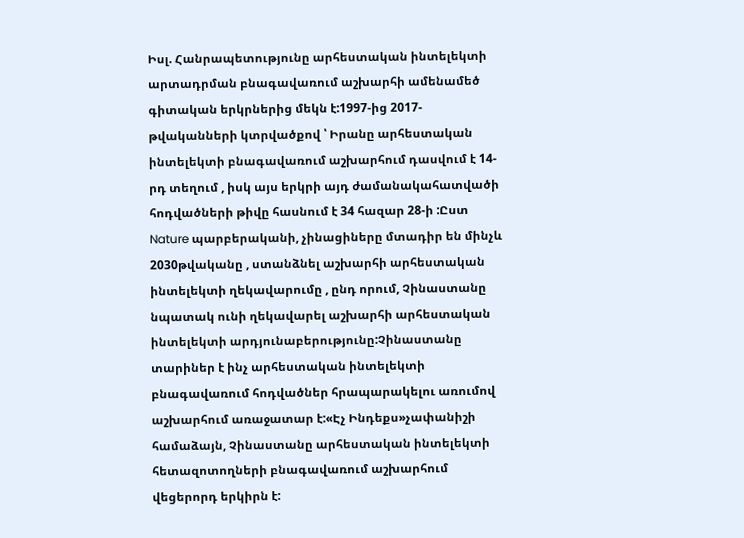Իսլ. Հանրապետությունը արհեստական ինտելեկտի արտադրման բնագավառում աշխարհի ամենամեծ գիտական երկրներից մեկն է:1997-ից 2017-թվականների կտրվածքով ՝ Իրանը արհեստական ինտելեկտի բնագավառում աշխարհում դասվում է 14-րդ տեղում , իսկ այս երկրի այդ ժամանակահատվածի հոդվածների թիվը հասնում է 34 հազար 28-ի :Ըստ Nature պարբերականի, չինացիները մտադիր են մինչև 2030թվականը , ստանձնել աշխարհի արհեստական ինտելեկտի ղեկավարումը , ընդ որում, Չինաստանը նպատակ ունի ղեկավարել աշխարհի արհեստական ինտելեկտի արդյունաբերությունը:Չինաստանը տարիներ է ինչ արհեստական ինտելեկտի բնագավառում հոդվածներ հրապարակելու առումով աշխարհում առաջատար է:«Էչ Ինդեքս»չափանիշի համաձայն, Չինաստանը արհեստական ինտելեկտի հետազոտողների բնագավառում աշխարհում վեցերորդ երկիրն է: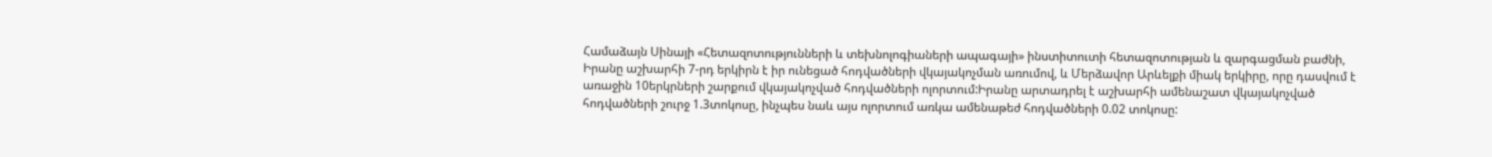Համաձայն Սինայի «Հետազոտությունների և տեխնոլոգիաների ապագայի» ինստիտուտի հետազոտության և զարգացման բաժնի, Իրանը աշխարհի 7-րդ երկիրն է իր ունեցած հոդվածների վկայակոչման առումով, և Մերձավոր Արևելքի միակ երկիրը, որը դասվում է առաջին 10երկրների շարքում վկայակոչված հոդվածների ոլորտում:Իրանը արտադրել է աշխարհի ամենաշատ վկայակոչված հոդվածների շուրջ 1.3տոկոսը, ինչպես նաև այս ոլորտում առկա ամենաթեժ հոդվածների 0.02 տոկոսը: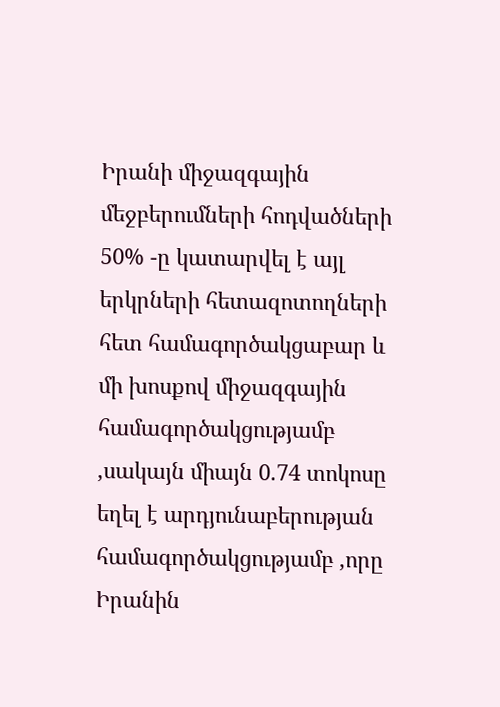Իրանի միջազգային մեջբերումների հոդվածների 50% -ը կատարվել է այլ երկրների հետազոտողների հետ համագործակցաբար և մի խոսքով միջազգային համագործակցությամբ ,սակայն միայն 0.74 տոկոսը եղել է արդյունաբերության համագործակցությամբ ,որը Իրանին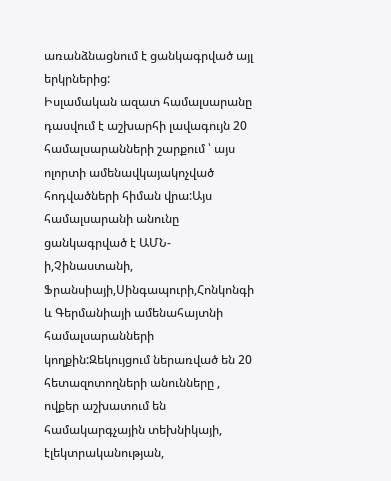առանձնացնում է ցանկագրված այլ երկրներից:
Իսլամական ազատ համալսարանը դասվում է աշխարհի լավագույն 20 համալսարանների շարքում ՝ այս ոլորտի ամենավկայակոչված հոդվածների հիման վրա:Այս համալսարանի անունը ցանկագրված է ԱՄՆ-ի,Չինաստանի, Ֆրանսիայի,Սինգապուրի,Հոնկոնգի և Գերմանիայի ամենահայտնի համալսարանների կողքին:Զեկույցում ներառված են 20 հետազոտողների անունները , ովքեր աշխատում են համակարգչային տեխնիկայի, էլեկտրականության,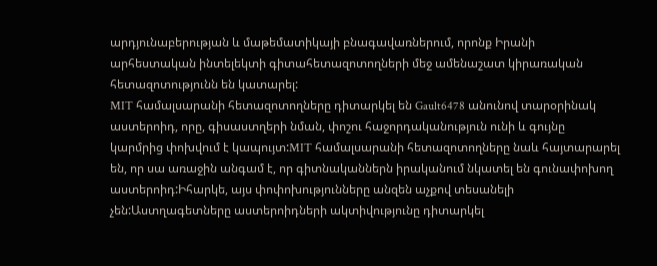արդյունաբերության և մաթեմատիկայի բնագավառներում, որոնք Իրանի արհեստական ինտելեկտի գիտահետազոտողների մեջ ամենաշատ կիրառական հետազոտությունն են կատարել:
MIT համալսարանի հետազոտողները դիտարկել են Gault6478 անունով տարօրինակ աստերոիդ, որը, գիսաստղերի նման, փոշու հաջորդականություն ունի և գույնը կարմրից փոխվում է կապույտ:MIT համալսարանի հետազոտողները նաև հայտարարել են, որ սա առաջին անգամ է, որ գիտնականներն իրականում նկատել են գունափոխող աստերոիդ:Իհարկե, այս փոփոխությունները անզեն աչքով տեսանելի չեն:Աստղագետները աստերոիդների ակտիվությունը դիտարկել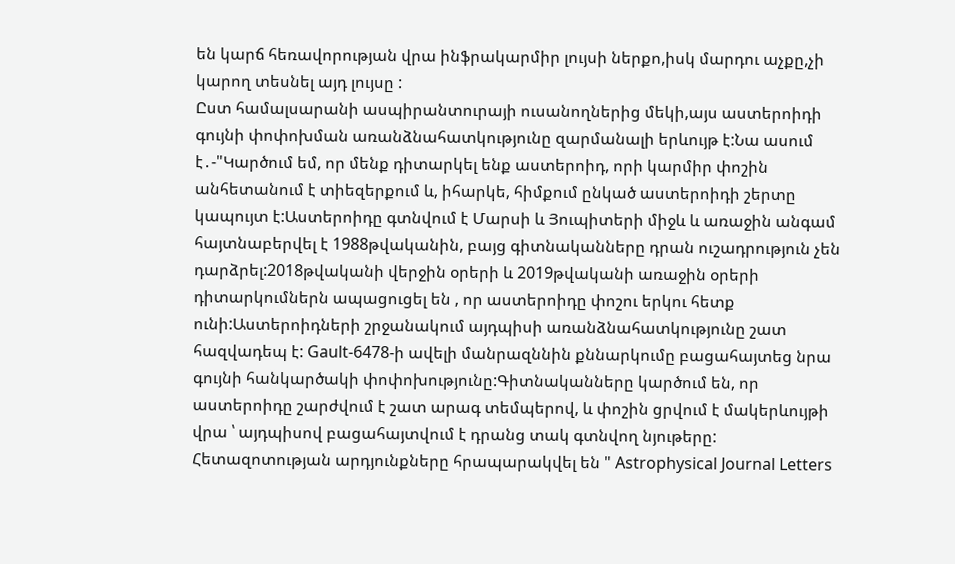են կարճ հեռավորության վրա ինֆրակարմիր լույսի ներքո,իսկ մարդու աչքը,չի կարող տեսնել այդ լույսը :
Ըստ համալսարանի ասպիրանտուրայի ուսանողներից մեկի,այս աստերոիդի գույնի փոփոխման առանձնահատկությունը զարմանալի երևույթ է:Նա ասում է․-"Կարծում եմ, որ մենք դիտարկել ենք աստերոիդ, որի կարմիր փոշին անհետանում է տիեզերքում և, իհարկե, հիմքում ընկած աստերոիդի շերտը կապույտ է:Աստերոիդը գտնվում է Մարսի և Յուպիտերի միջև և առաջին անգամ հայտնաբերվել է 1988թվականին, բայց գիտնականները դրան ուշադրություն չեն դարձրել:2018թվականի վերջին օրերի և 2019թվականի առաջին օրերի դիտարկումներն ապացուցել են , որ աստերոիդը փոշու երկու հետք ունի:Աստերոիդների շրջանակում այդպիսի առանձնահատկությունը շատ հազվադեպ է: Gault-6478-ի ավելի մանրազննին քննարկումը բացահայտեց նրա գույնի հանկարծակի փոփոխությունը:Գիտնականները կարծում են, որ աստերոիդը շարժվում է շատ արագ տեմպերով, և փոշին ցրվում է մակերևույթի վրա ՝ այդպիսով բացահայտվում է դրանց տակ գտնվող նյութերը:
Հետազոտության արդյունքները հրապարակվել են " Astrophysical Journal Letters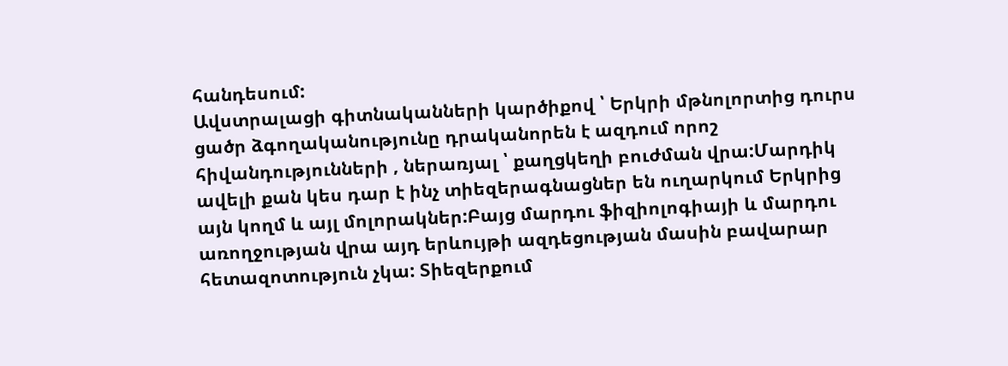հանդեսում:
Ավստրալացի գիտնականների կարծիքով ՝ Երկրի մթնոլորտից դուրս ցածր ձգողականությունը դրականորեն է ազդում որոշ հիվանդությունների , ներառյալ ՝ քաղցկեղի բուժման վրա:Մարդիկ ավելի քան կես դար է ինչ տիեզերագնացներ են ուղարկում Երկրից այն կողմ և այլ մոլորակներ:Բայց մարդու ֆիզիոլոգիայի և մարդու առողջության վրա այդ երևույթի ազդեցության մասին բավարար հետազոտություն չկա: Տիեզերքում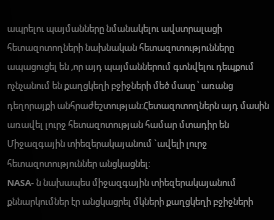ապրելու պայմանները նմանակելու ավստրալացի հետազոտողների նախնական հետազոտությունները ապացուցել են ,որ այդ պայմաններում գտնվելու դեպքում ոչնչանում են քաղցկեղի բջիջների մեծ մասը ՝ առանց դեղորայքի անհրաժեշտության:Հետազոտողներն այդ մասին առավել լուրջ հետազոտության համար մտադիր են Միջազգային տիեզերակայանում `ավելի լուրջ հետազոտություններ անցկացնել:
NASA- ն նախապես միջազգային տիեզերակայանում քննարկումներ էր անցկացրել մկների քաղցկեղի բջիջների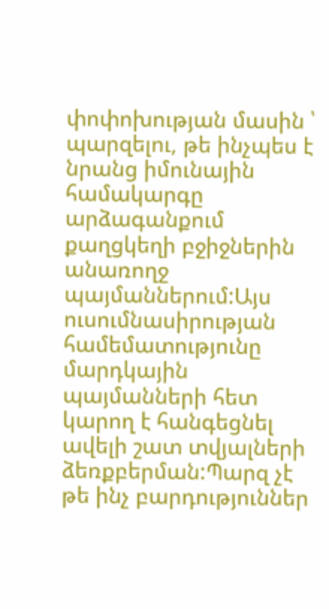փոփոխության մասին ՝ պարզելու, թե ինչպես է նրանց իմունային համակարգը արձագանքում քաղցկեղի բջիջներին անառողջ պայմաններում:Այս ուսումնասիրության համեմատությունը մարդկային պայմանների հետ կարող է հանգեցնել ավելի շատ տվյալների ձեռքբերման:Պարզ չէ թե ինչ բարդություններ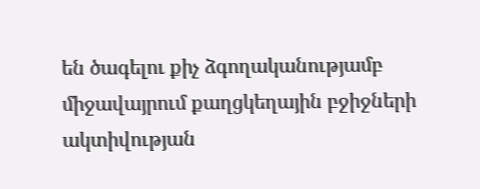են ծագելու քիչ ձգողականությամբ միջավայրում քաղցկեղային բջիջների ակտիվության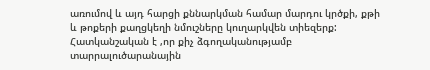առումով և այդ հարցի քննարկման համար մարդու կրծքի, քթի և թոքերի քաղցկեղի նմուշները կուղարկվեն տիեզերք:
Հատկանշական է ,որ քիչ ձգողականությամբ տարրալուծարանային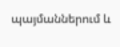պայմաններում և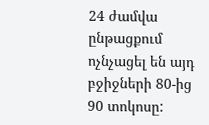24 ժամվա ընթացքում ոչնչացել են այդ բջիջների 80-ից 90 տոկոսը: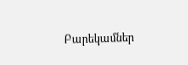Բարեկամներ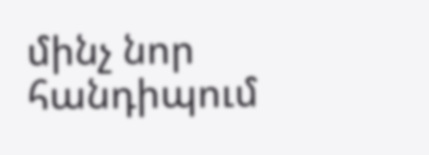մինչ նոր հանդիպում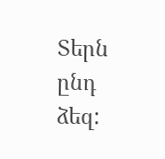Տերն ընդ ձեզ: